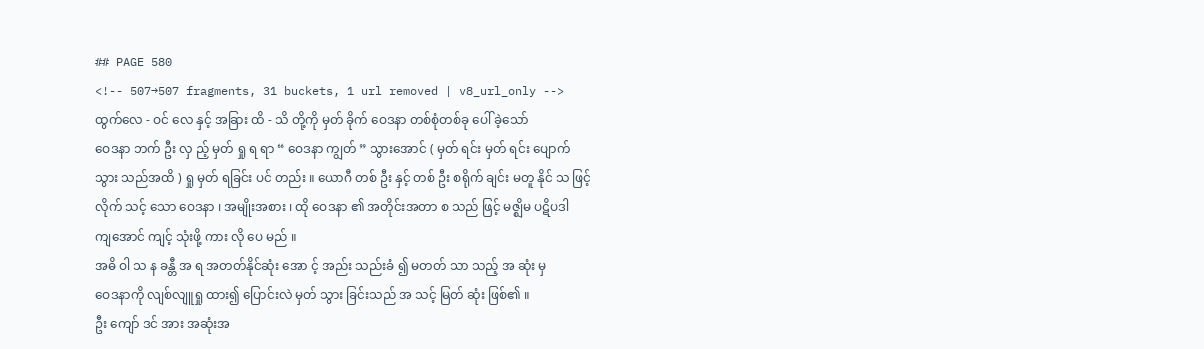## PAGE 580
<!-- 507→507 fragments, 31 buckets, 1 url removed | v8_url_only -->
ထွက်လေ - ဝင် လေ နှင့် အခြား ထိ - သိ တို့ကို မှတ် ခိုက် ဝေဒနာ တစ်စုံတစ်ခု ပေါ် ခဲ့သော်
ဝေဒနာ ဘက် ဦး လှ ည့် မှတ် ရှု ရ ရာ “ ဝေဒနာ ကျွတ် ” သွားအောင် ( မှတ် ရင်း မှတ် ရင်း ပျောက်
သွား သည်အထိ ) ရှု မှတ် ရခြင်း ပင် တည်း ။ ယောဂီ တစ် ဦး နှင့် တစ် ဦး စရိုက် ချင်း မတူ နိုင် သ ဖြင့်
လိုက် သင့် သော ဝေဒနာ ၊ အမျိုးအစား ၊ ထို ဝေဒနာ ၏ အတိုင်းအတာ စ သည် ဖြင့် မဇ္ဈိမ ပဋိပဒါ
ကျအောင် ကျင့် သုံးဖို့ ကား လို ပေ မည် ။
အဓိ ဝါ သ န ခန္တီ အ ရ အတတ်နိုင်ဆုံး အော င့် အည်း သည်းခံ ၍ မတတ် သာ သည့် အ ဆုံး မှ
ဝေဒနာကို လျစ်လျူရှု ထား၍ ပြောင်းလဲ မှတ် သွား ခြင်းသည် အ သင့် မြတ် ဆုံး ဖြစ်၏ ။
ဦး ကျော် ဒင် အား အဆုံးအ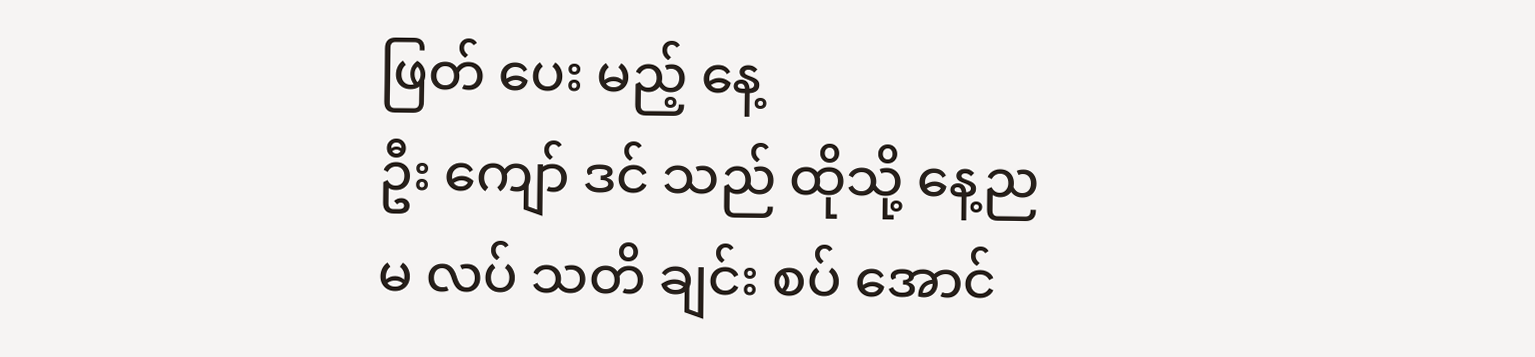ဖြတ် ပေး မည့် နေ့
ဦး ကျော် ဒင် သည် ထိုသို့ နေ့ည မ လပ် သတိ ချင်း စပ် အောင်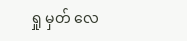ရှု မှတ် လေ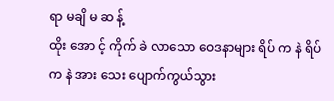ရာ မချိ မ ဆ န့်
ထိုး အော င့် ကိုက် ခဲ လာသော ဝေဒနာများ ရိပ် က နဲ ရိပ် က နဲ အား သေး ပျောက်ကွယ်သွား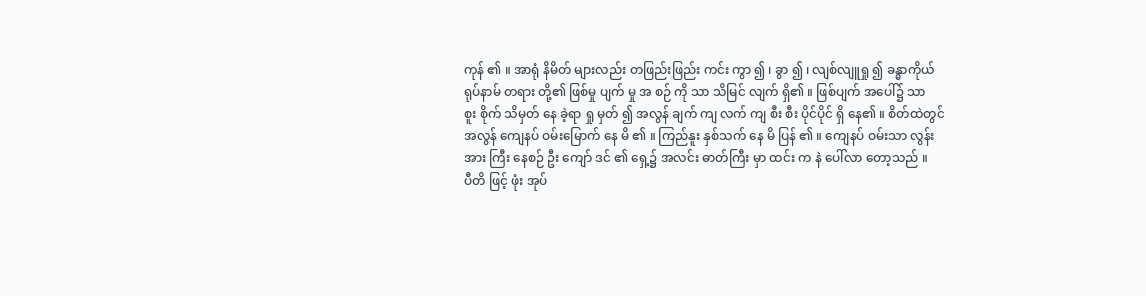ကုန် ၏ ။ အာရုံ နိမိတ် များလည်း တဖြည်းဖြည်း ကင်း ကွာ ၍ ၊ ခွာ ၍ ၊ လျစ်လျူရှု ၍ ခန္ဓာကိုယ်
ရုပ်နာမ် တရား တို့၏ ဖြစ်မှု ပျက် မှု အ စဉ် ကို သာ သိမြင် လျက် ရှိ၏ ။ ဖြစ်ပျက် အပေါ်၌ သာ
စူး စိုက် သိမှတ် နေ ခဲ့ရာ ရှု မှတ် ၍ အလွန် ချက် ကျ လက် ကျ စီး စီး ပိုင်ပိုင် ရှိ နေ၏ ။ စိတ်ထဲတွင်
အလွန် ကျေနပ် ဝမ်းမြောက် နေ မိ ၏ ။ ကြည်နူး နှစ်သက် နေ မိ ပြန် ၏ ။ ကျေနပ် ဝမ်းသာ လွန်း
အား ကြီး နေစဉ် ဦး ကျော် ဒင် ၏ ရှေ့၌ အလင်း ဓာတ်ကြီး မှာ ထင်း က နဲ ပေါ်လာ တော့သည် ။
ပီတိ ဖြင့် ဖုံး အုပ်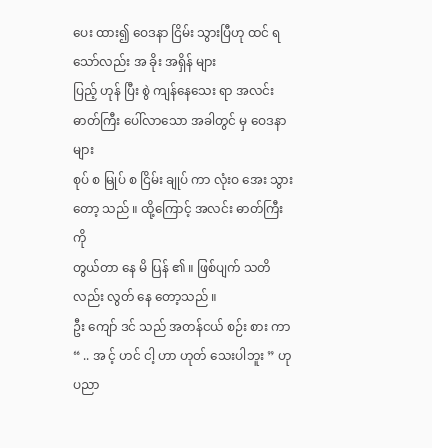ပေး ထား၍ ဝေဒနာ ငြိမ်း သွားပြီဟု ထင် ရသော်လည်း အ ခိုး အရှိန် များ
ပြည့် ဟုန် ပြီး စွဲ ကျန်နေသေး ရာ အလင်း ဓာတ်ကြီး ပေါ်လာသော အခါတွင် မှ ဝေဒနာများ
စုပ် စ မြုပ် စ ငြိမ်း ချုပ် ကာ လုံးဝ အေး သွားတော့ သည် ။ ထို့ကြောင့် အလင်း ဓာတ်ကြီး ကို
တွယ်တာ နေ မိ ပြန် ၏ ။ ဖြစ်ပျက် သတိ လည်း လွတ် နေ တော့သည် ။
ဦး ကျော် ဒင် သည် အတန်ငယ် စဉ်း စား ကာ “ .. အ င့် ဟင် ငါ့ ဟာ ဟုတ် သေးပါဘူး ” ဟု
ပညာ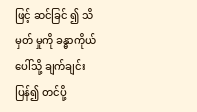ဖြင့် ဆင်ခြင် ၍ သိမှတ် မှုကို ခန္ဓာကိုယ် ပေါ်သို့ ချက်ချင်း ပြန်၍ တင်ပို့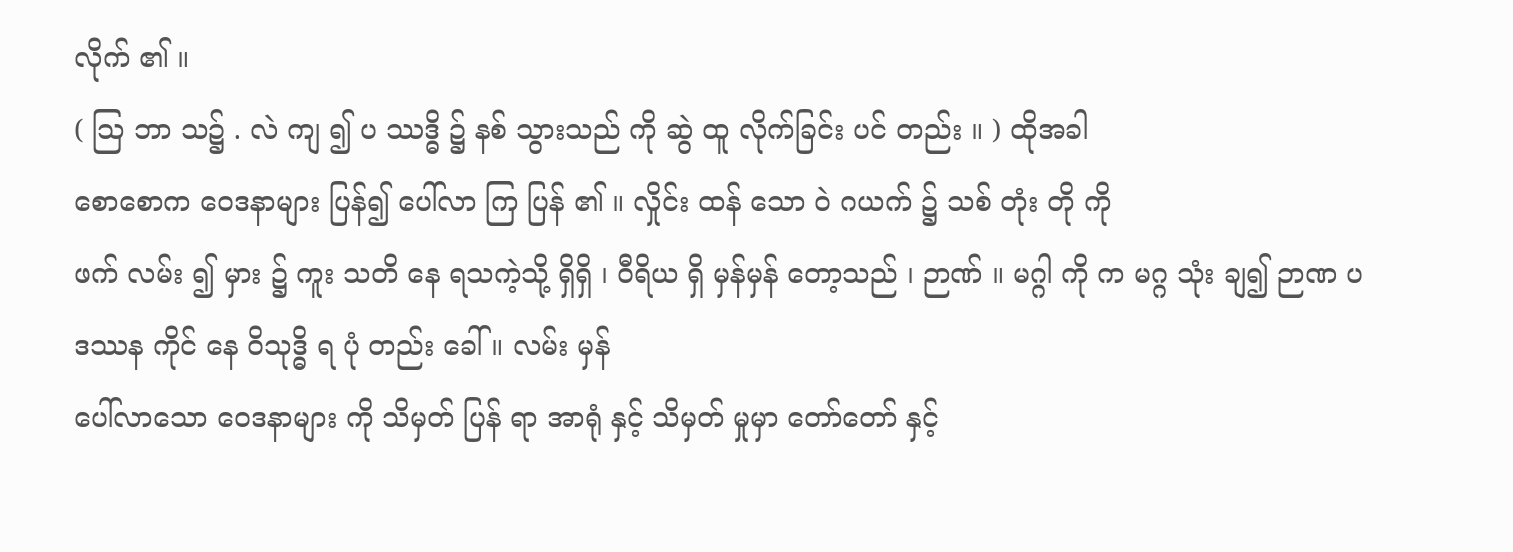လိုက် ၏ ။
( သြ ဘာ သ၌ . လဲ ကျ ၍ ပ ဿဒ္ဓိ ၌ နစ် သွားသည် ကို ဆွဲ ထူ လိုက်ခြင်း ပင် တည်း ။ ) ထိုအခါ
စောစောက ဝေဒနာများ ပြန်၍ ပေါ်လာ ကြ ပြန် ၏ ။ လှိုင်း ထန် သော ဝဲ ဂယက် ၌ သစ် တုံး တို ကို
ဖက် လမ်း ၍ မှား ၌ ကူး သတိ နေ ရသကဲ့သို့ ရှိရှိ ၊ ဝီရိယ ရှိ မှန်မှန် တော့သည် ၊ ဉာဏ် ။ မဂ္ဂါ ကို က မဂ္ဂ သုံး ချ၍ ဉာဏ ပ ဒဿန ကိုင် နေ ဝိသုဒ္ဓိ ရ ပုံ တည်း ခေါ် ။ လမ်း မှန်
ပေါ်လာသော ဝေဒနာများ ကို သိမှတ် ပြန် ရာ အာရုံ နှင့် သိမှတ် မှုမှာ တော်တော် နှင့်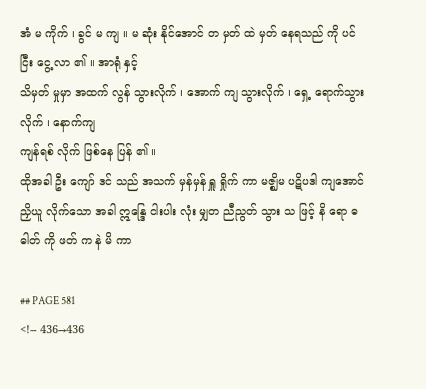အံ မ ကိုက် ၊ ခွင် မ ကျ ။ မ ဆုံး နိုင်အောင် တ မှတ် ထဲ မှတ် နေရသည် ကို ပင် ငြီး ငွေ့ လာ ၏ ။ အာရုံ နှင့်
သိမှတ် မှုမှာ အထက် လွန် သွားလိုက် ၊ အောက် ကျ သွားလိုက် ၊ ရှေ့ ရောက်သွား လိုက် ၊ နောက်ကျ
ကျန်ရစ် လိုက် ဖြစ်နေ ပြန် ၏ ။
ထိုအခါ ဦး ကျော် ဒင် သည် အသက် မှန်မှန် ရှူ ရှိုက် ကာ မဇ္ဈိမ ပဋိပဒါ ကျအောင်
ညှိယူ လိုက်သော အခါ ဣန္ဒြေ ငါးပါး လုံး မျှတ ညီညွတ် သွား သ ဖြင့် နိ ရော ဓ ဓါတ် ကို ဖတ် က နဲ မိ ကာ

## PAGE 581
<!-- 436→436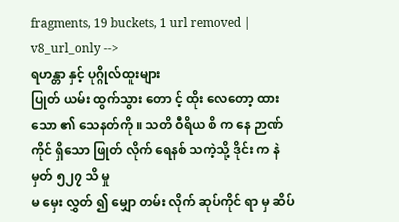fragments, 19 buckets, 1 url removed | v8_url_only -->
ရဟန္တာ နှင့် ပုဂ္ဂိုလ်ထူးများ
ပြုတ် ယမ်း ထွက်သွား တော င့် ထိုး လေတော့ ထားသော ၏ သေနတ်ကို ။ သတိ ဝီရိယ စိ က နေ ဉာဏ် ကိုင် ရှိသော ဖြုတ် လိုက် ရေနစ် သကဲ့သို့ ဒိုင်း က နဲ မှတ် ၅၂၇ သိ မှု
မ မှေး လွှတ် ၍ မျှော တမ်း လိုက် ဆုပ်ကိုင် ရာ မှ ဆိပ်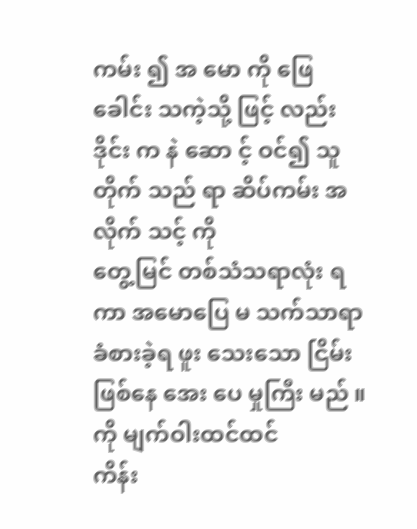ကမ်း ၍ အ မော ကို ဖြေ ခေါင်း သကဲ့သို့ ဖြင့် လည်း ဒိုင်း က နဲ ဆော င့် ဝင်၍ သူ တိုက် သည် ရာ ဆိပ်ကမ်း အလိုက် သင့် ကို
တွေ့မြင် တစ်သံသရာလုံး ရ ကာ အမောပြေ မ သက်သာရာ ခံစားခဲ့ရ ဖူး သေးသော ငြိမ်း ဖြစ်နေ အေး ပေ မှုကြီး မည် ။ ကို မျက်ဝါးထင်ထင်
ကိန်း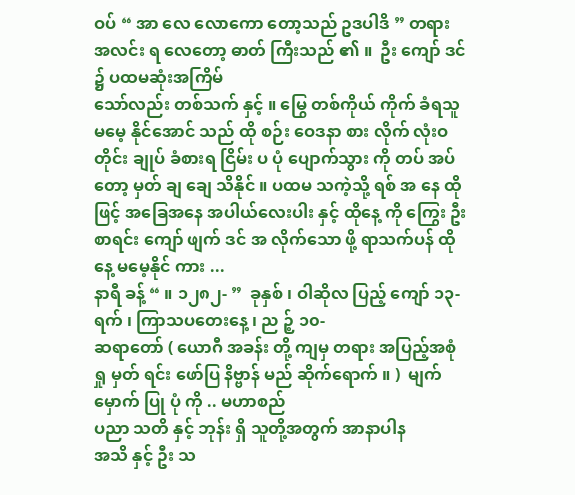ဝပ် “ အာ လေ လောကော တော့သည် ဥဒပါဒိ ” တရား အလင်း ရ လေတော့ ဓာတ် ကြီးသည် ၏ ။  ဦး ကျော် ဒင် ၌ ပထမဆုံးအကြိမ်
သော်လည်း တစ်သက် နှင့် ။ မြွေ တစ်ကိုယ် ကိုက် ခံရသူ မမေ့ နိုင်အောင် သည် ထို စဉ်း ဝေဒနာ စား လိုက် လုံးဝ တိုင်း ချုပ် ခံစားရ ငြိမ်း ပ ပုံ ပျောက်သွား ကို တပ် အပ်
တော့ မှတ် ချ ချေ သိနိုင် ။ ပထမ သကဲ့သို့ ရစ် အ နေ ထို ဖြင့် အခြေအနေ အပါယ်လေးပါး နှင့် ထိုနေ့ ကို ကြွေး ဦး စာရင်း ကျော် ဖျက် ဒင် အ လိုက်သော ဖို့ ရာသက်ပန် ထိုနေ့ မမေ့နိုင် ကား ...
နာရီ ခန့် “ ။ ၁၂၈၂- ”  ခုနှစ် ၊ ဝါဆိုလ ပြည့် ကျော် ၁၃- ရက် ၊ ကြာသပတေးနေ့ ၊ ည ဉ့် ၁၀-
ဆရာတော် ( ယောဂီ အခန်း တို့ ကျမှ တရား အပြည့်အစုံ ရှု မှတ် ရင်း ဖော်ပြ နိဗ္ဗာန် မည် ဆိုက်ရောက် ။ )  မျက်မှောက် ပြု ပုံ ကို .. မဟာစည်
ပညာ သတိ နှင့် ဘုန်း ရှိ သူတို့အတွက် အာနာပါန
အသိ နှင့် ဦး သ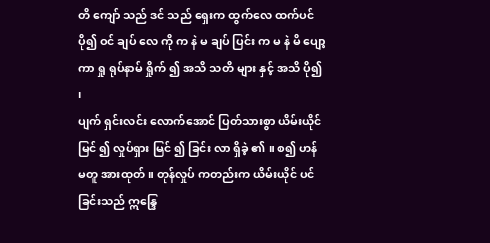တိ ကျော် သည် ဒင် သည် ရှေးက ထွက်လေ ထက်ပင် ပို၍ ဝင် ချပ် လေ ကို က နဲ မ ချပ် ပြင်း က မ နဲ မိ ပျော့ ကာ ရှု ရုပ်နာမ် ရှိုက် ၍ အသိ သတိ များ နှင့် အသိ ပို၍ ၊
ပျက် ရှင်းလင်း လောက်အောင် ပြတ်သားစွာ ယိမ်းယိုင် မြင် ၍ လှုပ်ရှား မြင် ၍ ခြင်း လာ ရှိခဲ့ ၏ ။ စ၍ ဟန် မတူ အားထုတ် ။ တုန်လှုပ် ကတည်းက ယိမ်းယိုင် ပင် ခြင်းသည် ဣန္ဒြေ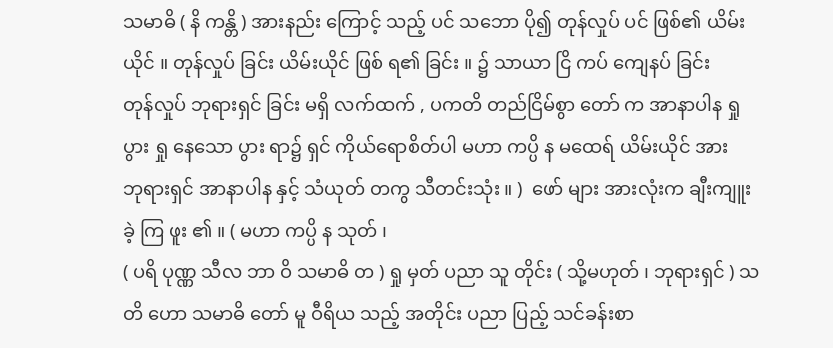သမာဓိ ( နိ ကန္တိ ) အားနည်း ကြောင့် သည့် ပင် သဘော ပို၍ တုန်လှုပ် ပင် ဖြစ်၏ ယိမ်းယိုင် ။ တုန်လှုပ် ခြင်း ယိမ်းယိုင် ဖြစ် ရ၏ ခြင်း ။ ၌ သာယာ ငြိ ကပ် ကျေနပ် ခြင်း
တုန်လှုပ် ဘုရားရှင် ခြင်း မရှိ လက်ထက် , ပကတိ တည်ငြိမ်စွာ တော် က အာနာပါန ရှု ပွား ရှု နေသော ပွား ရာ၌ ရှင် ကိုယ်ရောစိတ်ပါ မဟာ ကပ္ပိ န မထေရ် ယိမ်းယိုင် အား
ဘုရားရှင် အာနာပါန နှင့် သံယုတ် တကွ သီတင်းသုံး ။ )  ဖော် များ အားလုံးက ချီးကျူး ခဲ့ ကြ ဖူး ၏ ။ ( မဟာ ကပ္ပိ န သုတ် ၊
( ပရိ ပုဏ္ဏ သီလ ဘာ ဝိ သမာဓိ တ ) ရှု မှတ် ပညာ သူ တိုင်း ( သို့မဟုတ် ၊ ဘုရားရှင် ) သတိ ဟော သမာဓိ တော် မူ ဝီရိယ သည့် အတိုင်း ပညာ ပြည့် သင်ခန်းစာ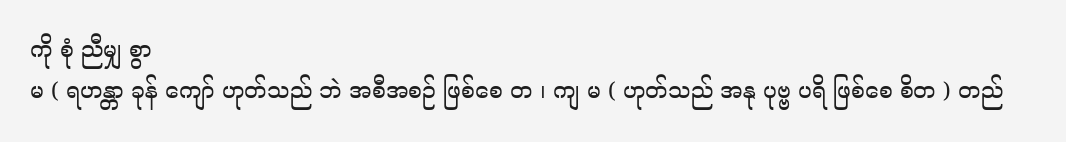ကို စုံ ညီမျှ စွာ
မ ( ရဟန္တာ ခုန် ကျော် ဟုတ်သည် ဘဲ အစီအစဉ် ဖြစ်စေ တ ၊ ကျ မ ( ဟုတ်သည် အနု ပုဗ္ဗ ပရိ ဖြစ်စေ စိတ ) တည်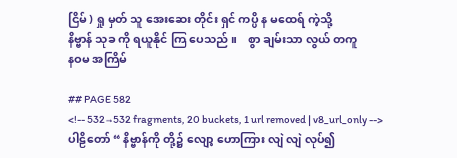ငြိမ် ) ရှု မှတ် သူ အေးဆေး တိုင်း ရှင် ကပ္ပိ န မထေရ် ကဲ့သို့
နိဗ္ဗာန် သုခ ကို ရယူနိုင် ကြ ပေသည် ။    စွာ ချမ်းသာ လွယ် တကူ
နဝမ အကြိမ်

## PAGE 582
<!-- 532→532 fragments, 20 buckets, 1 url removed | v8_url_only -->
ပါဠိတော် “ နိဗ္ဗာန်ကို တို့၌ လျော့ ဟောကြား လျဲ လျဲ လုပ်၍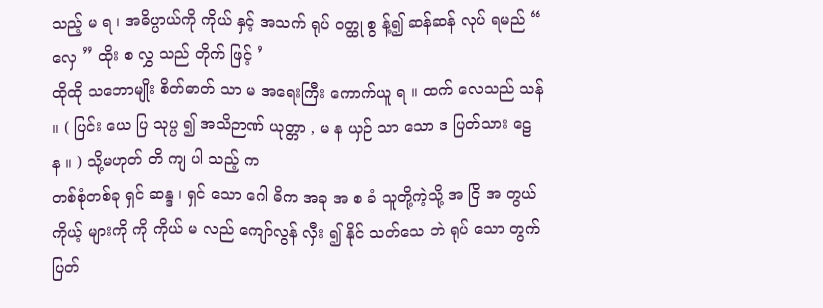သည့် မ ရ ၊ အဓိပ္ပာယ်ကို ကိုယ် နှင့် အသက် ရုပ် ဝတ္ထု စွ န့်၍ ဆန်ဆန် လုပ် ရမည် “ လှေ ” ထိုး စ လွှ သည် တိုက် ဖြင့် ’
ထိုထို သဘောမျိုး စိတ်ဓာတ် သာ မ အရေးကြီး ကောက်ယူ ရ ။ ထက် လေသည် သန် ။ ( ပြင်း ယေ ပြ သုပ္ပ ၍ အသိဉာဏ် ယုတ္တာ , မ န ယှဉ် သာ သော ဒ ပြတ်သား ဠေ န ။ ) သို့မဟုတ် တိ ကျ ပါ သည့် က
တစ်စုံတစ်ခု ရှင် ဆန္ဒ ၊ ရှင် သော ဂေါ ဓိက အခု အ စ ခံ သူတို့ကဲ့သို့ အ ငြိ အ တွယ် ကိုယ့် များကို ကို ကိုယ် မ လည် ကျော်လွန် လှီး ၍ နိုင် သတ်သေ ဘဲ ရုပ် သော တွက် ပြတ်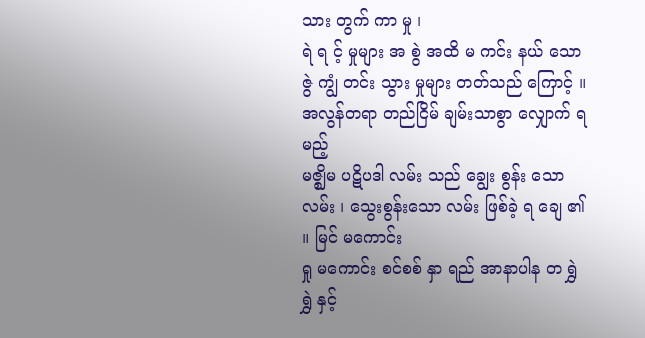သား တွက် ကာ မှု ၊
ရဲ ရ င့် မှုများ အ စွဲ အထိ မ ကင်း နယ် သော ဇွဲ ကျွံ တင်း သွား မှုများ တတ်သည် ကြောင့် ။ အလွန်တရာ တည်ငြိမ် ချမ်းသာစွာ လျှောက် ရ မည့်
မဇ္ဈိမ ပဋိပဒါ လမ်း သည် ချွေး စွန်း သော လမ်း ၊ သွေးစွန်းသော လမ်း ဖြစ်ခဲ့ ရ ချေ ၏ ။ မြင် မကောင်း
ရှု မကောင်း စင်စစ် နှာ ရည် အာနာပါန တ ရွှဲ ရွှဲ နှင့်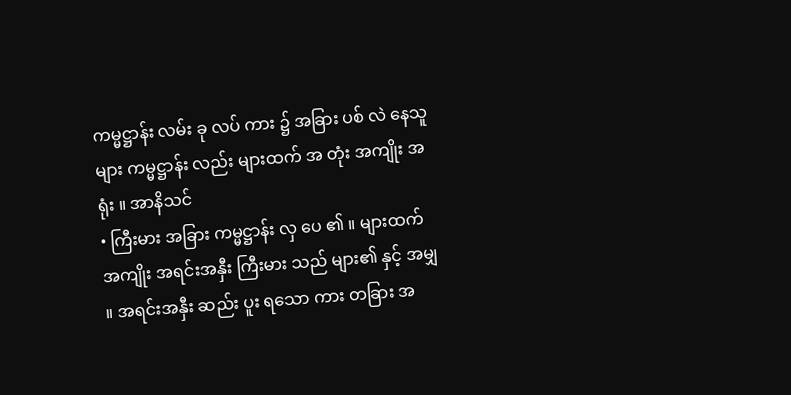ကမ္မဋ္ဌာန်း လမ်း ခု လပ် ကား ၌ အခြား ပစ် လဲ နေသူများ ကမ္မဋ္ဌာန်း လည်း များထက် အ တုံး အကျိုး အရုံး ။ အာနိသင်
• ကြီးမား အခြား ကမ္မဋ္ဌာန်း လှ ပေ ၏ ။ များထက် အကျိုး အရင်းအနှီး ကြီးမား သည် များ၏ နှင့် အမျှ ။ အရင်းအနှီး ဆည်း ပူး ရသော ကား တခြား အ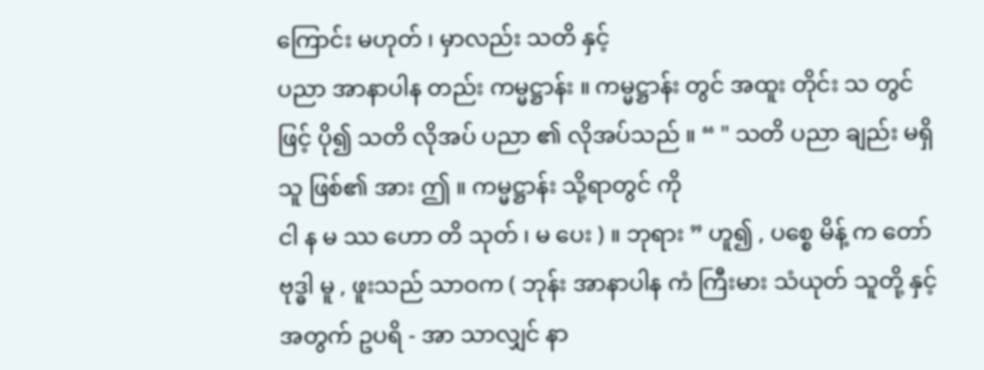ကြောင်း မဟုတ် ၊ မှာလည်း သတိ နှင့်
ပညာ အာနာပါန တည်း ကမ္မဋ္ဌာန်း ။ ကမ္မဋ္ဌာန်း တွင် အထူး တိုင်း သ တွင် ဖြင့် ပို၍ သတိ လိုအပ် ပညာ ၏ လိုအပ်သည် ။ “ " သတိ ပညာ ချည်း မရှိ သူ ဖြစ်၏ အား ဤ ။ ကမ္မဋ္ဌာန်း သို့ရာတွင် ကို
ငါ န မ ဿ ဟော တိ သုတ် ၊ မ ပေး ) ။ ဘုရား ” ဟူ၍ , ပစ္စေ မိန့် က တော် ဗုဒ္ဓါ မူ , ဖူးသည် သာဝက ( ဘုန်း အာနာပါန ကံ ကြီးမား သံယုတ် သူတို့ နှင့် အတွက် ဥပရိ - အာ သာလျှင် နာ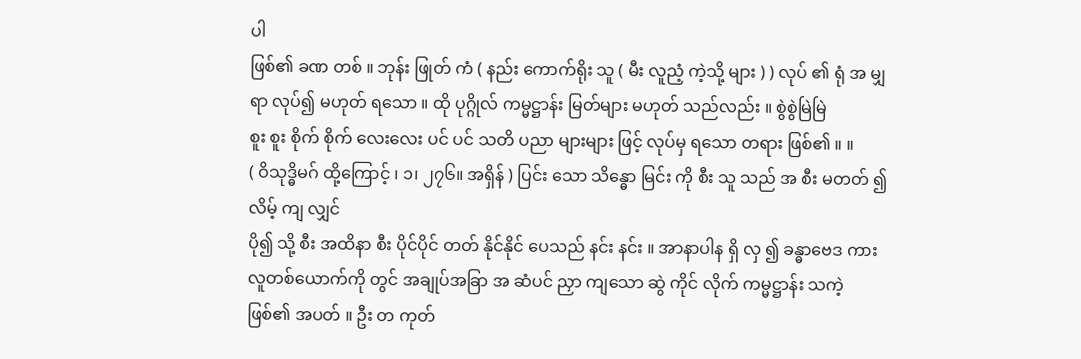ပါ
ဖြစ်၏ ခဏ တစ် ။ ဘုန်း ဖြုတ် ကံ ( နည်း ကောက်ရိုး သူ ( မီး လူညံ့ ကဲ့သို့ များ ) ) လုပ် ၏ ရုံ အ မျှ ရာ လုပ်၍ မဟုတ် ရသော ။ ထို ပုဂ္ဂိုလ် ကမ္မဋ္ဌာန်း မြတ်များ မဟုတ် သည်လည်း ။ စွဲစွဲမြဲမြဲ
စူး စူး စိုက် စိုက် လေးလေး ပင် ပင် သတိ ပညာ များများ ဖြင့် လုပ်မှ ရသော တရား ဖြစ်၏ ။ ။
( ဝိသုဒ္ဓိမဂ် ထို့ကြောင့် ၊ ၁၊ ၂၇၆။ အရှိန် ) ပြင်း သော သိန္ဓော မြင်း ကို စီး သူ သည် အ စီး မတတ် ၍ လိမ့် ကျ လျှင်
ပို၍ သို့ စီး အထိနာ စီး ပိုင်ပိုင် တတ် နိုင်နိုင် ပေသည် နင်း နင်း ။ အာနာပါန ရှိ လှ ၍ ခန္ဓာဗေဒ ကား လူတစ်ယောက်ကို တွင် အချုပ်အခြာ အ ဆံပင် ညှာ ကျသော ဆွဲ ကိုင် လိုက် ကမ္မဋ္ဌာန်း သကဲ့
ဖြစ်၏ အပတ် ။ ဦး တ ကုတ်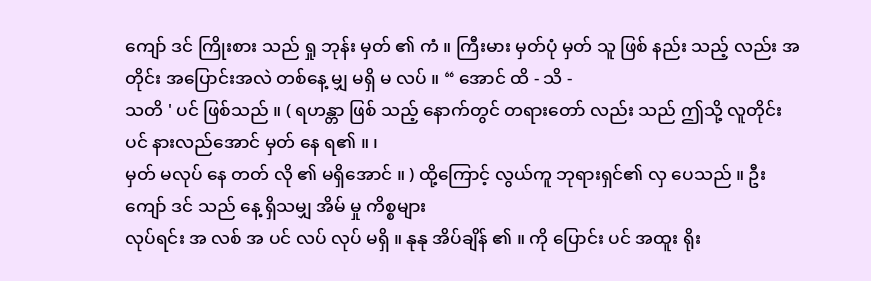ကျော် ဒင် ကြိုးစား သည် ရှု ဘုန်း မှတ် ၏ ကံ ။ ကြီးမား မှတ်ပုံ မှတ် သူ ဖြစ် နည်း သည့် လည်း အတိုင်း အပြောင်းအလဲ တစ်နေ့ မျှ မရှိ မ လပ် ။ “ အောင် ထိ - သိ -
သတိ ' ပင် ဖြစ်သည် ။ ( ရဟန္တာ ဖြစ် သည့် နောက်တွင် တရားတော် လည်း သည် ဤသို့ လူတိုင်း ပင် နားလည်အောင် မှတ် နေ ရ၏ ။ ၊
မှတ် မလုပ် နေ တတ် လို ၏ မရှိအောင် ။ ) ထို့ကြောင့် လွယ်ကူ ဘုရားရှင်၏ လှ ပေသည် ။ ဦး ကျော် ဒင် သည် နေ့ ရှိသမျှ အိမ် မှု ကိစ္စများ
လုပ်ရင်း အ လစ် အ ပင် လပ် လုပ် မရှိ ။ နုနု အိပ်ချိန် ၏ ။ ကို ပြောင်း ပင် အထူး ရိုး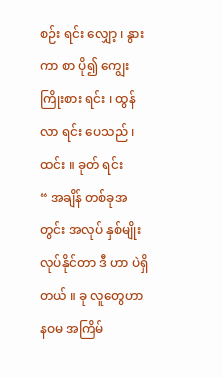စဉ်း ရင်း လျှော့ ၊ နွား ကာ စာ ပို၍ ကျွေး ကြိုးစား ရင်း ၊ ထွန် လာ ရင်း ပေသည် ၊ ထင်း ။ ခုတ် ရင်း
“ အချိန် တစ်ခုအတွင်း အလုပ် နှစ်မျိုး လုပ်နိုင်တာ ဒီ ဟာ ပဲရှိတယ် ။ ခု လူတွေဟာ
နဝမ အကြိမ်